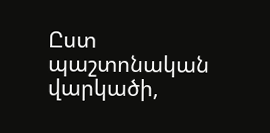Ըստ պաշտոնական վարկածի,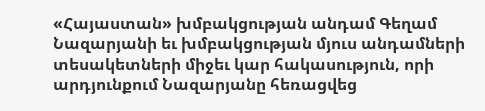«Հայաստան» խմբակցության անդամ Գեղամ Նազարյանի եւ խմբակցության մյուս անդամների տեսակետների միջեւ կար հակասություն, որի արդյունքում Նազարյանը հեռացվեց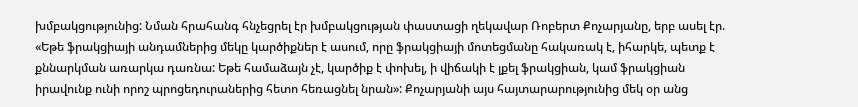խմբակցությունից: Նման հրահանգ հնչեցրել էր խմբակցության փաստացի ղեկավար Ռոբերտ Քոչարյանը, երբ ասել էր. «Եթե ֆրակցիայի անդամներից մեկը կարծիքներ է ասում, որը ֆրակցիայի մոտեցմանը հակառակ է, իհարկե, պետք է քննարկման առարկա դառնա: Եթե համաձայն չէ, կարծիք է փոխել, ի վիճակի է լքել ֆրակցիան, կամ ֆրակցիան իրավունք ունի որոշ պրոցեդուրաներից հետո հեռացնել նրան»: Քոչարյանի այս հայտարարությունից մեկ օր անց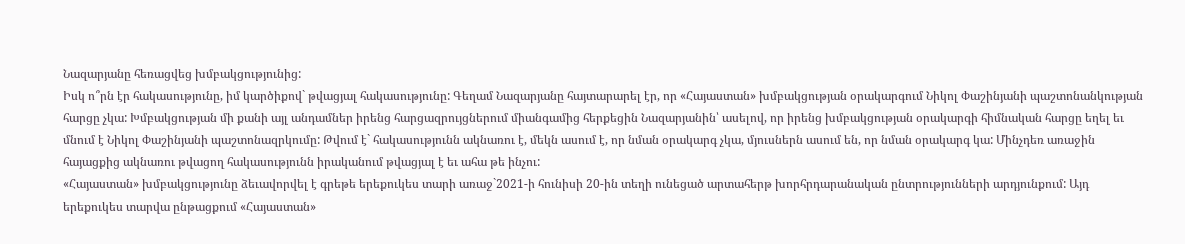Նազարյանը հեռացվեց խմբակցությունից:
Իսկ ո՞րն էր հակասությունը, իմ կարծիքով` թվացյալ հակասությունը: Գեղամ Նազարյանը հայտարարել էր, որ «Հայաստան» խմբակցության օրակարգում Նիկոլ Փաշինյանի պաշտոնանկության հարցը չկա: Խմբակցության մի քանի այլ անդամներ իրենց հարցազրույցներում միանգամից հերքեցին Նազարյանին՝ ասելով, որ իրենց խմբակցության օրակարգի հիմնական հարցը եղել եւ մնում է Նիկոլ Փաշինյանի պաշտոնազրկումը: Թվում է` հակասությունն ակնառու է, մեկն ասում է, որ նման օրակարգ չկա, մյուսներն ասում են, որ նման օրակարգ կա: Մինչդեռ առաջին հայացքից ակնառու թվացող հակասությունն իրականում թվացյալ է եւ ահա թե ինչու:
«Հայաստան» խմբակցությունը ձեւավորվել է գրեթե երեքուկես տարի առաջ`2021-ի հունիսի 20-ին տեղի ունեցած արտահերթ խորհրդարանական ընտրությունների արդյունքում: Այդ երեքուկես տարվա ընթացքում «Հայաստան»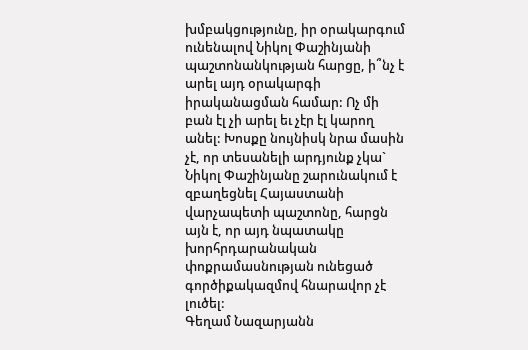խմբակցությունը, իր օրակարգում ունենալով Նիկոլ Փաշինյանի պաշտոնանկության հարցը, ի՞նչ է արել այդ օրակարգի իրականացման համար: Ոչ մի բան էլ չի արել եւ չէր էլ կարող անել: Խոսքը նույնիսկ նրա մասին չէ, որ տեսանելի արդյունք չկա` Նիկոլ Փաշինյանը շարունակում է զբաղեցնել Հայաստանի վարչապետի պաշտոնը, հարցն այն է, որ այդ նպատակը խորհրդարանական փոքրամասնության ունեցած գործիքակազմով հնարավոր չէ լուծել:
Գեղամ Նազարյանն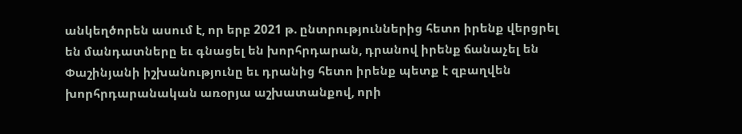անկեղծորեն ասում է, որ երբ 2021 թ. ընտրություններից հետո իրենք վերցրել են մանդատները եւ գնացել են խորհրդարան, դրանով իրենք ճանաչել են Փաշինյանի իշխանությունը եւ դրանից հետո իրենք պետք է զբաղվեն խորհրդարանական առօրյա աշխատանքով, որի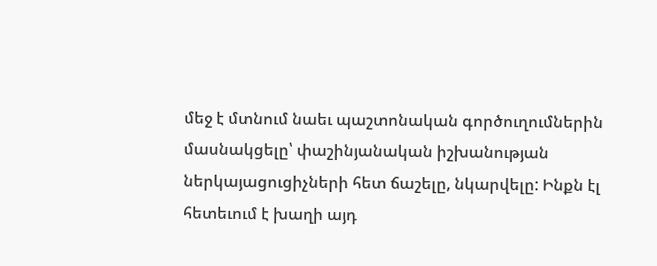մեջ է մտնում նաեւ պաշտոնական գործուղումներին մասնակցելը՝ փաշինյանական իշխանության ներկայացուցիչների հետ ճաշելը, նկարվելը: Ինքն էլ հետեւում է խաղի այդ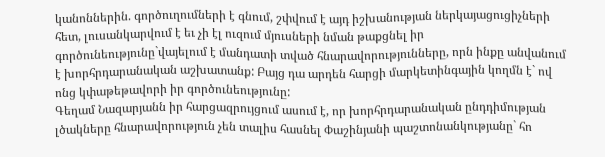կանոններին. գործուղումների է գնում, շփվում է այդ իշխանության ներկայացուցիչների հետ, լուսանկարվում է եւ չի էլ ուզում մյուսների նման թաքցնել իր գործունեությունը`վայելում է մանդատի տված հնարավորությունները, որն ինքը անվանում է խորհրդարանական աշխատանք: Բայց դա արդեն հարցի մարկետինգային կողմն է` ով ոնց կփաթեթավորի իր գործունեությունը:
Գեղամ Նազարյանն իր հարցազրույցում ասում է, որ խորհրդարանական ընդդիմության լծակները հնարավորություն չեն տալիս հասնել Փաշինյանի պաշտոնանկությանը` հո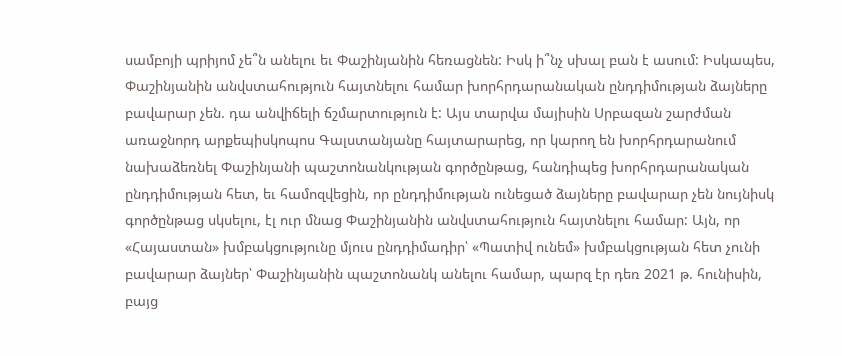սամբոյի պրիյոմ չե՞ն անելու եւ Փաշինյանին հեռացնեն: Իսկ ի՞նչ սխալ բան է ասում: Իսկապես, Փաշինյանին անվստահություն հայտնելու համար խորհրդարանական ընդդիմության ձայները բավարար չեն. դա անվիճելի ճշմարտություն է: Այս տարվա մայիսին Սրբազան շարժման առաջնորդ արքեպիսկոպոս Գալստանյանը հայտարարեց, որ կարող են խորհրդարանում նախաձեռնել Փաշինյանի պաշտոնանկության գործընթաց, հանդիպեց խորհրդարանական ընդդիմության հետ, եւ համոզվեցին, որ ընդդիմության ունեցած ձայները բավարար չեն նույնիսկ գործընթաց սկսելու, էլ ուր մնաց Փաշինյանին անվստահություն հայտնելու համար: Այն, որ «Հայաստան» խմբակցությունը մյուս ընդդիմադիր՝ «Պատիվ ունեմ» խմբակցության հետ չունի բավարար ձայներ՝ Փաշինյանին պաշտոնանկ անելու համար, պարզ էր դեռ 2021 թ. հունիսին, բայց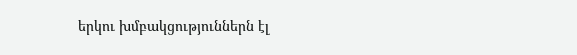երկու խմբակցություններն էլ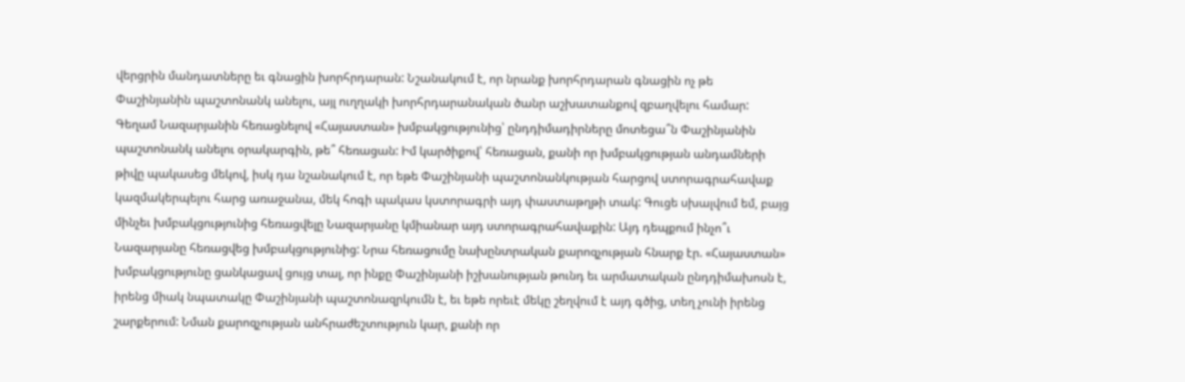վերցրին մանդատները եւ գնացին խորհրդարան: Նշանակում է, որ նրանք խորհրդարան գնացին ոչ թե Փաշինյանին պաշտոնանկ անելու, այլ ուղղակի խորհրդարանական ծանր աշխատանքով զբաղվելու համար:
Գեղամ Նազարյանին հեռացնելով «Հայաստան» խմբակցությունից՝ ընդդիմադիրները մոտեցա՞ն Փաշինյանին պաշտոնանկ անելու օրակարգին, թե՞ հեռացան: Իմ կարծիքով՝ հեռացան, քանի որ խմբակցության անդամների թիվը պակասեց մեկով, իսկ դա նշանակում է, որ եթե Փաշինյանի պաշտոնանկության հարցով ստորագրահավաք կազմակերպելու հարց առաջանա, մեկ հոգի պակաս կստորագրի այդ փաստաթղթի տակ: Գուցե սխալվում եմ, բայց մինչեւ խմբակցությունից հեռացվելը Նազարյանը կմիանար այդ ստորագրահավաքին: Այդ դեպքում ինչո՞ւ Նազարյանը հեռացվեց խմբակցությունից: Նրա հեռացումը նախընտրական քարոզչության հնարք էր. «Հայաստան» խմբակցությունը ցանկացավ ցույց տալ, որ ինքը Փաշինյանի իշխանության թունդ եւ արմատական ընդդիմախոսն է, իրենց միակ նպատակը Փաշինյանի պաշտոնազրկումն է, եւ եթե որեւէ մեկը շեղվում է այդ գծից, տեղ չունի իրենց շարքերում: Նման քարոզչության անհրաժեշտություն կար, քանի որ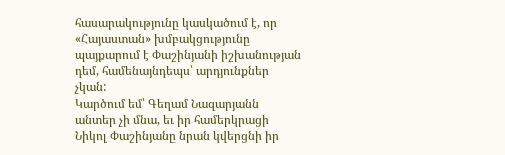հասարակությունը կասկածում է, որ «Հայաստան» խմբակցությունը պայքարում է Փաշինյանի իշխանության դեմ, համենայնդեպս՝ արդյունքներ չկան:
Կարծում եմ՝ Գեղամ Նազարյանն անտեր չի մնա, եւ իր համերկրացի Նիկոլ Փաշինյանը նրան կվերցնի իր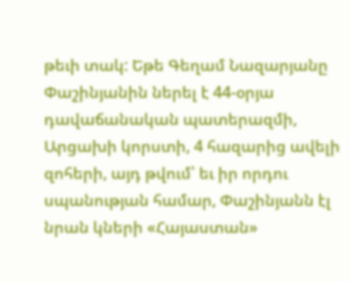թեւի տակ: Եթե Գեղամ Նազարյանը Փաշինյանին ներել է 44-օրյա դավաճանական պատերազմի, Արցախի կորստի, 4 հազարից ավելի զոհերի, այդ թվում՝ եւ իր որդու սպանության համար, Փաշինյանն էլ նրան կների «Հայաստան»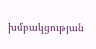խմբակցության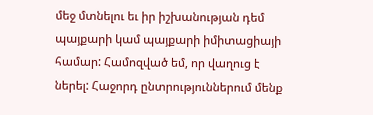մեջ մտնելու եւ իր իշխանության դեմ պայքարի կամ պայքարի իմիտացիայի համար: Համոզված եմ, որ վաղուց է ներել: Հաջորդ ընտրություններում մենք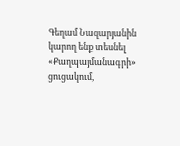Գեղամ Նազարյանին կարող ենք տեսնել «Քաղպայմանագրի» ցուցակում,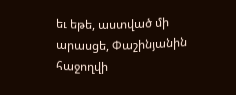եւ եթե, աստված մի արասցե, Փաշինյանին հաջողվի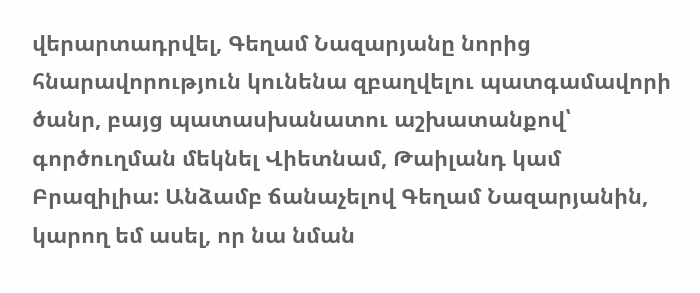վերարտադրվել, Գեղամ Նազարյանը նորից հնարավորություն կունենա զբաղվելու պատգամավորի ծանր, բայց պատասխանատու աշխատանքով՝ գործուղման մեկնել Վիետնամ, Թաիլանդ կամ Բրազիլիա: Անձամբ ճանաչելով Գեղամ Նազարյանին, կարող եմ ասել, որ նա նման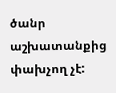ծանր աշխատանքից փախչող չէ: